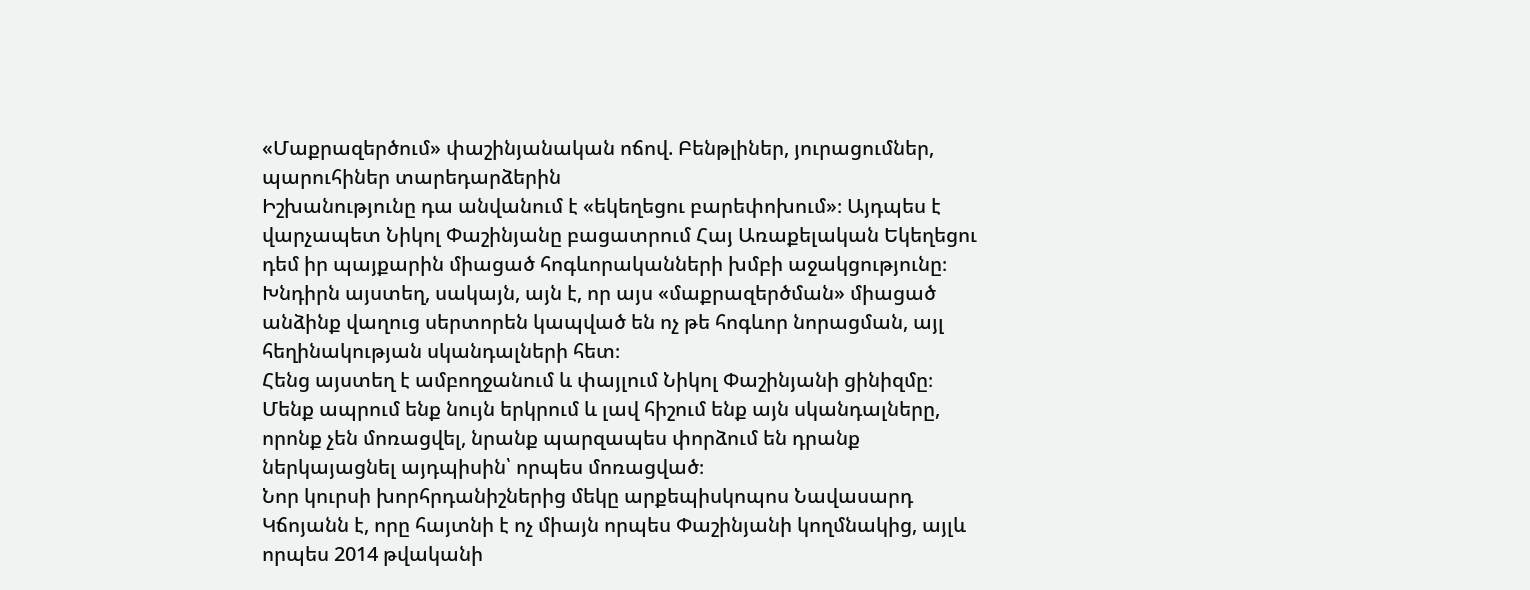«Մաքրազերծում» փաշինյանական ոճով. Բենթլիներ, յուրացումներ, պարուհիներ տարեդարձերին
Իշխանությունը դա անվանում է «եկեղեցու բարեփոխում»։ Այդպես է վարչապետ Նիկոլ Փաշինյանը բացատրում Հայ Առաքելական Եկեղեցու դեմ իր պայքարին միացած հոգևորականների խմբի աջակցությունը։ Խնդիրն այստեղ, սակայն, այն է, որ այս «մաքրազերծման» միացած անձինք վաղուց սերտորեն կապված են ոչ թե հոգևոր նորացման, այլ հեղինակության սկանդալների հետ։
Հենց այստեղ է ամբողջանում և փայլում Նիկոլ Փաշինյանի ցինիզմը։ Մենք ապրում ենք նույն երկրում և լավ հիշում ենք այն սկանդալները, որոնք չեն մոռացվել, նրանք պարզապես փորձում են դրանք ներկայացնել այդպիսին՝ որպես մոռացված։
Նոր կուրսի խորհրդանիշներից մեկը արքեպիսկոպոս Նավասարդ Կճոյանն է, որը հայտնի է ոչ միայն որպես Փաշինյանի կողմնակից, այլև որպես 2014 թվականի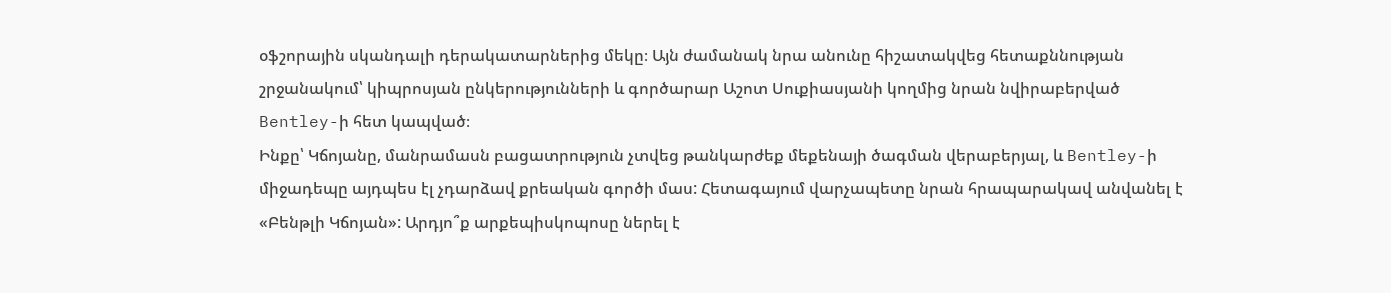օֆշորային սկանդալի դերակատարներից մեկը։ Այն ժամանակ նրա անունը հիշատակվեց հետաքննության շրջանակում՝ կիպրոսյան ընկերությունների և գործարար Աշոտ Սուքիասյանի կողմից նրան նվիրաբերված Bentley-ի հետ կապված։
Ինքը՝ Կճոյանը, մանրամասն բացատրություն չտվեց թանկարժեք մեքենայի ծագման վերաբերյալ, և Bentley-ի միջադեպը այդպես էլ չդարձավ քրեական գործի մաս: Հետագայում վարչապետը նրան հրապարակավ անվանել է «Բենթլի Կճոյան»: Արդյո՞ք արքեպիսկոպոսը ներել է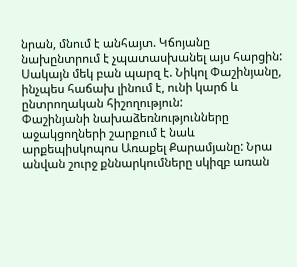նրան, մնում է անհայտ. Կճոյանը նախընտրում է չպատասխանել այս հարցին: Սակայն մեկ բան պարզ է. Նիկոլ Փաշինյանը, ինչպես հաճախ լինում է, ունի կարճ և ընտրողական հիշողություն:
Փաշինյանի նախաձեռնությունները աջակցողների շարքում է նաև արքեպիսկոպոս Առաքել Քարամյանը: Նրա անվան շուրջ քննարկումները սկիզբ առան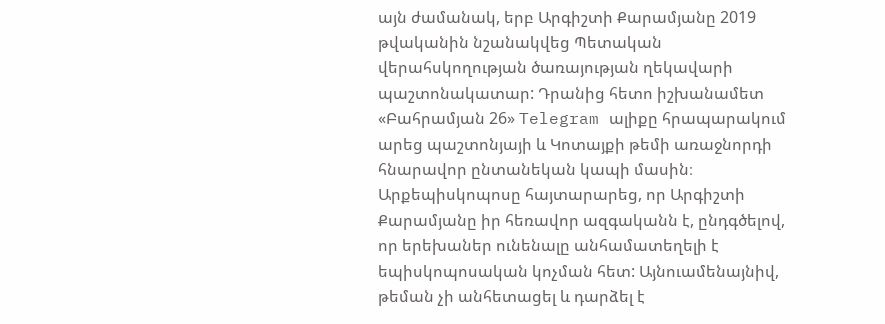այն ժամանակ, երբ Արգիշտի Քարամյանը 2019 թվականին նշանակվեց Պետական վերահսկողության ծառայության ղեկավարի պաշտոնակատար: Դրանից հետո իշխանամետ «Բահրամյան 26» Telegram ալիքը հրապարակում արեց պաշտոնյայի և Կոտայքի թեմի առաջնորդի հնարավոր ընտանեկան կապի մասին։
Արքեպիսկոպոսը հայտարարեց, որ Արգիշտի Քարամյանը իր հեռավոր ազգականն է, ընդգծելով, որ երեխաներ ունենալը անհամատեղելի է եպիսկոպոսական կոչման հետ: Այնուամենայնիվ, թեման չի անհետացել և դարձել է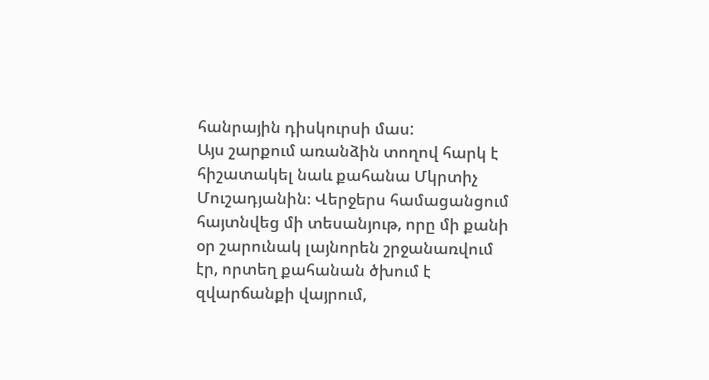հանրային դիսկուրսի մաս:
Այս շարքում առանձին տողով հարկ է հիշատակել նաև քահանա Մկրտիչ Մուշադյանին։ Վերջերս համացանցում հայտնվեց մի տեսանյութ, որը մի քանի օր շարունակ լայնորեն շրջանառվում էր, որտեղ քահանան ծխում է զվարճանքի վայրում,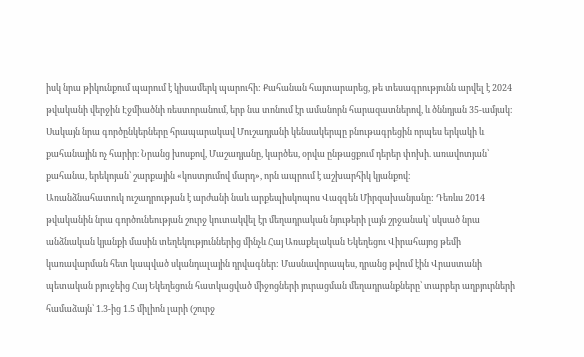իսկ նրա թիկունքում պարում է կիսամերկ պարուհի: Քահանան հայտարարեց, թե տեսագրությունն արվել է 2024 թվականի վերջին Էջմիածնի ռեստորանում, երբ նա տոնում էր ամանորն հարազատներով, և ծննդյան 35-ամյակ։
Սակայն նրա գործընկերները հրապարակավ Մուշադյանի կենսակերպը բնութագրեցին որպես երկակի և քահանային ոչ հարիր։ Նրանց խոսքով, Մաշադյանը, կարծես, օրվա ընթացքում դերեր փոխի. առավոտյան՝ քահանա, երեկոյան՝ շարքային «կոստյումով մարդ», որն ապրում է աշխարհիկ կյանքով։
Առանձնահատուկ ուշադրության է արժանի նաև արքեպիսկոպոս Վազգեն Միրզախանյանը: Դեռևս 2014 թվականին նրա գործունեության շուրջ կուտակվել էր մեղադրական նյութերի լայն շրջանակ՝ սկսած նրա անձնական կյանքի մասին տեղեկություններից մինչև Հայ Առաքելական Եկեղեցու Վիրահայոց թեմի կառավարման հետ կապված սկանդալային դրվագներ: Մասնավորապես, դրանց թվում էին Վրաստանի պետական բյուջեից Հայ Եկեղեցուն հատկացված միջոցների յուրացման մեղադրանքները՝ տարբեր աղբյուրների համաձայն՝ 1.3-ից 1.5 միլիոն լարի (շուրջ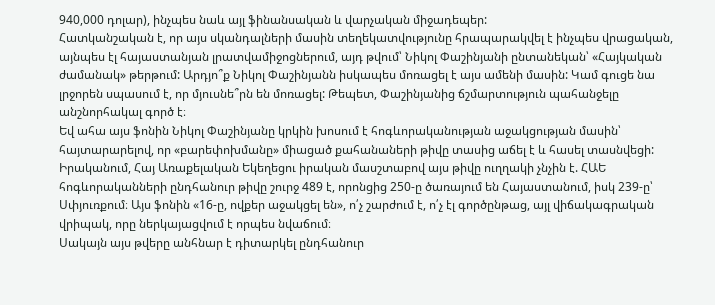940,000 դոլար), ինչպես նաև այլ ֆինանսական և վարչական միջադեպեր:
Հատկանշական է, որ այս սկանդալների մասին տեղեկատվությունը հրապարակվել է ինչպես վրացական, այնպես էլ հայաստանյան լրատվամիջոցներում, այդ թվում՝ Նիկոլ Փաշինյանի ընտանեկան՝ «Հայկական ժամանակ» թերթում: Արդյո՞ք Նիկոլ Փաշինյանն իսկապես մոռացել է այս ամենի մասին: Կամ գուցե նա լրջորեն սպասում է, որ մյուսնե՞րն են մոռացել: Թեպետ, Փաշինյանից ճշմարտություն պահանջելը անշնորհակալ գործ է։
Եվ ահա այս ֆոնին Նիկոլ Փաշինյանը կրկին խոսում է հոգևորականության աջակցության մասին՝ հայտարարելով, որ «բարեփոխմանը» միացած քահանաների թիվը տասից աճել է և հասել տասնվեցի: Իրականում, Հայ Առաքելական Եկեղեցու իրական մասշտաբով այս թիվը ուղղակի չնչին է. ՀԱԵ հոգևորականների ընդհանուր թիվը շուրջ 489 է, որոնցից 250-ը ծառայում են Հայաստանում, իսկ 239-ը՝ Սփյուռքում։ Այս ֆոնին «16-ը, ովքեր աջակցել են», ո՛չ շարժում է, ո՛չ էլ գործընթաց, այլ վիճակագրական վրիպակ, որը ներկայացվում է որպես նվաճում։
Սակայն այս թվերը անհնար է դիտարկել ընդհանուր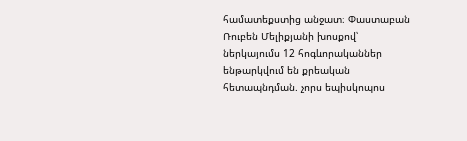համատեքստից անջատ։ Փաստաբան Ռուբեն Մելիքյանի խոսքով՝ ներկայումս 12 հոգևորականներ ենթարկվում են քրեական հետապնդման. չորս եպիսկոպոս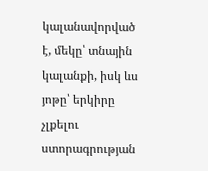կալանավորված է, մեկը՝ տնային կալանքի, իսկ ևս յոթը՝ երկիրը չլքելու ստորագրության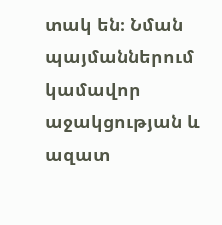տակ են։ Նման պայմաններում կամավոր աջակցության և ազատ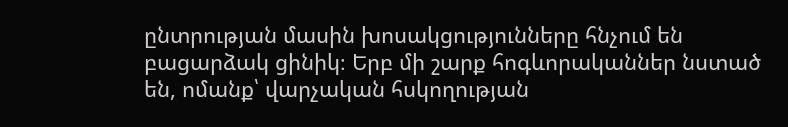ընտրության մասին խոսակցությունները հնչում են բացարձակ ցինիկ։ Երբ մի շարք հոգևորականներ նստած են, ոմանք՝ վարչական հսկողության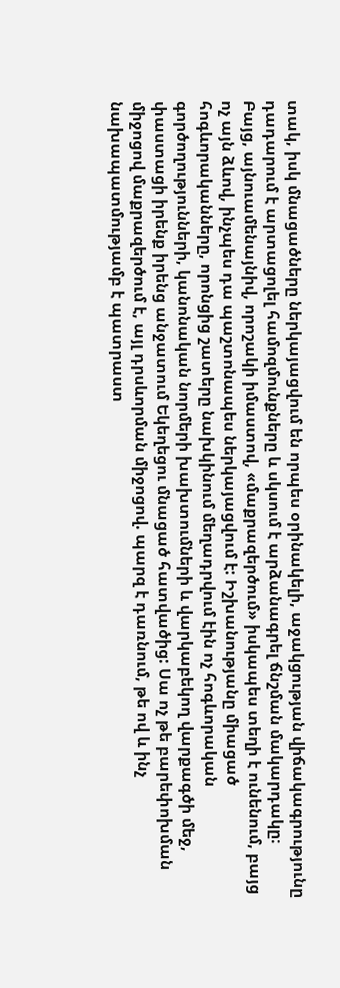տակ, իսկ մնացածները ներկայացվում են որպես օրինակելի, աջակցության վիճակագրությունը դադարում է արտացոլել համոզմունքները և սկսում է արձանագրել ճնշման մակարդակը։
Բայց, այնուամենայնիվ, որոշակի իմաստով, «մաքրազերծում» իսկապես տեղի է ունենում, բայց ոչ այն ձևով, ինչպես դա պաշտոնապես ներկայացվում է: Իշխանությանը միացած հոգևորականները, որոնցից շատերը նախկինում մեղադրվում էին ոչ հոգևորական գործողությունների, կանոնական նորմերի խախտումների և վարկաբեկող վարքագծի մեջ, փաստացի իրենք իրենց անջատում Եկեղեցու մնացած հատվածից: Սա ոչ թե բարեփոխման միջոցով մաքրազերծում է, այլ դրսևորման միջոցով. պարզ է դառնում, թե ով և ինչ նախապատմությամբ է պատրաստ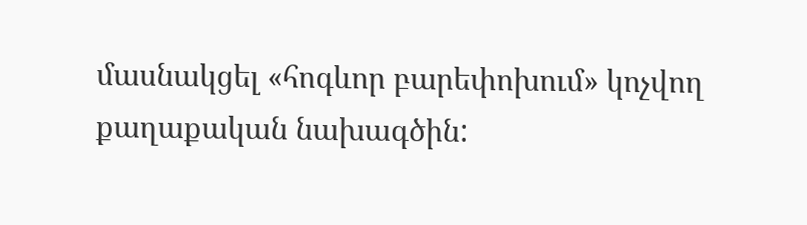մասնակցել «հոգևոր բարեփոխում» կոչվող քաղաքական նախագծին: